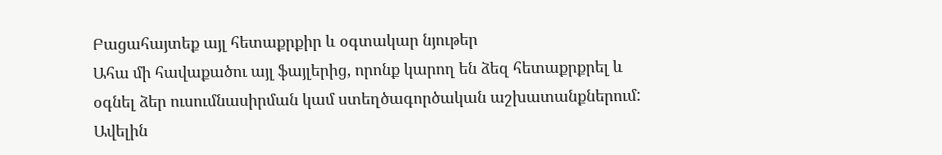Բացահայտեք այլ հետաքրքիր և օգտակար նյութեր
Ահա մի հավաքածու այլ ֆայլերից, որոնք կարող են ձեզ հետաքրքրել և օգնել ձեր ուսումնասիրման կամ ստեղծագործական աշխատանքներում: Ավելին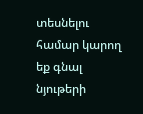տեսնելու համար կարող եք գնալ նյութերի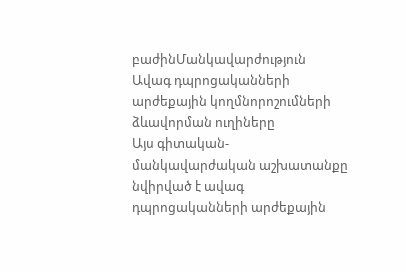բաժինՄանկավարժություն
Ավագ դպրոցականների արժեքային կողմնորոշումների ձևավորման ուղիները
Այս գիտական-մանկավարժական աշխատանքը նվիրված է ավագ դպրոցականների արժեքային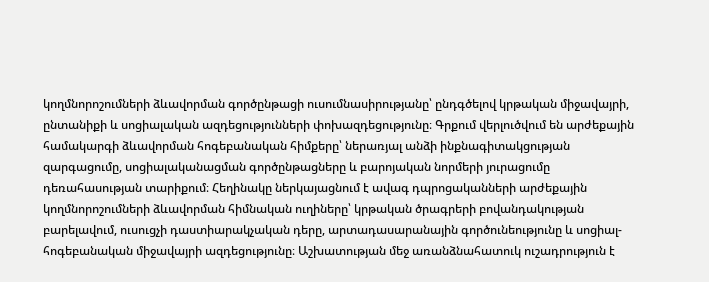կողմնորոշումների ձևավորման գործընթացի ուսումնասիրությանը՝ ընդգծելով կրթական միջավայրի, ընտանիքի և սոցիալական ազդեցությունների փոխազդեցությունը։ Գրքում վերլուծվում են արժեքային համակարգի ձևավորման հոգեբանական հիմքերը՝ ներառյալ անձի ինքնագիտակցության զարգացումը, սոցիալականացման գործընթացները և բարոյական նորմերի յուրացումը դեռահասության տարիքում։ Հեղինակը ներկայացնում է ավագ դպրոցականների արժեքային կողմնորոշումների ձևավորման հիմնական ուղիները՝ կրթական ծրագրերի բովանդակության բարելավում, ուսուցչի դաստիարակչական դերը, արտադասարանային գործունեությունը և սոցիալ-հոգեբանական միջավայրի ազդեցությունը։ Աշխատության մեջ առանձնահատուկ ուշադրություն է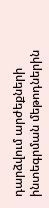դարձվում արժեքների ինտեգրման մեթոդներին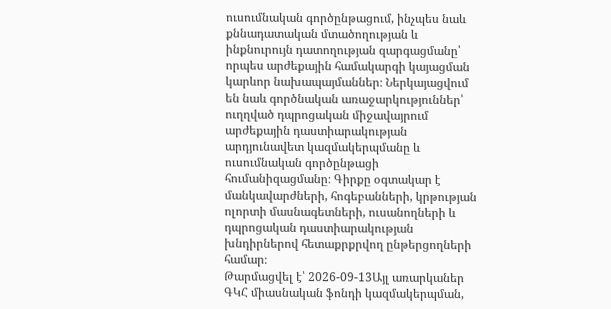ուսումնական գործընթացում, ինչպես նաև քննադատական մտածողության և ինքնուրույն դատողության զարգացմանը՝ որպես արժեքային համակարգի կայացման կարևոր նախապայմաններ։ Ներկայացվում են նաև գործնական առաջարկություններ՝ ուղղված դպրոցական միջավայրում արժեքային դաստիարակության արդյունավետ կազմակերպմանը և ուսումնական գործընթացի հումանիզացմանը։ Գիրքը օգտակար է մանկավարժների, հոգեբանների, կրթության ոլորտի մասնագետների, ուսանողների և դպրոցական դաստիարակության խնդիրներով հետաքրքրվող ընթերցողների համար։
Թարմացվել է՝ 2026-09-13Այլ առարկաներ
ԳԿՀ միասնական ֆոնդի կազմակերպման,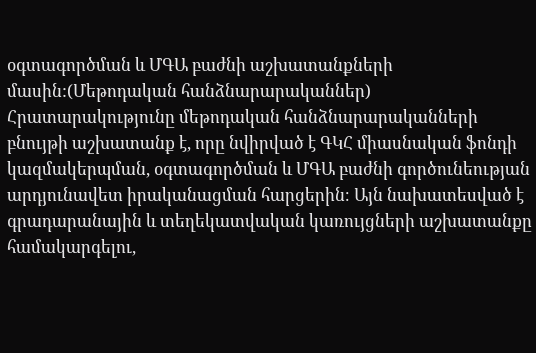օգտագործման և ՄԳԱ բաժնի աշխատանքների մասին:(Մեթոդական հանձնարարականներ)
Հրատարակությունը մեթոդական հանձնարարականների բնույթի աշխատանք է, որը նվիրված է ԳԿՀ միասնական ֆոնդի կազմակերպման, օգտագործման և ՄԳԱ բաժնի գործունեության արդյունավետ իրականացման հարցերին։ Այն նախատեսված է գրադարանային և տեղեկատվական կառույցների աշխատանքը համակարգելու,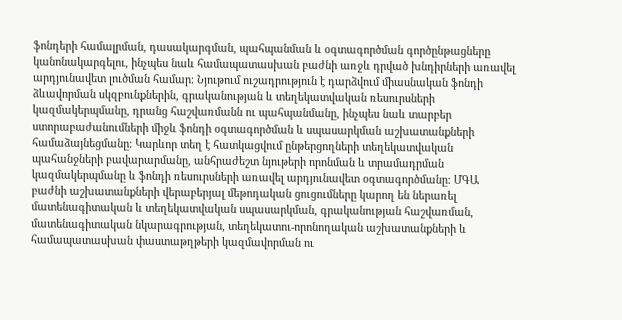ֆոնդերի համալրման, դասակարգման, պահպանման և օգտագործման գործընթացները կանոնակարգելու, ինչպես նաև համապատասխան բաժնի առջև դրված խնդիրների առավել արդյունավետ լուծման համար։ Նյութում ուշադրություն է դարձվում միասնական ֆոնդի ձևավորման սկզբունքներին, գրականության և տեղեկատվական ռեսուրսների կազմակերպմանը, դրանց հաշվառմանն ու պահպանմանը, ինչպես նաև տարբեր ստորաբաժանումների միջև ֆոնդի օգտագործման և սպասարկման աշխատանքների համաձայնեցմանը։ Կարևոր տեղ է հատկացվում ընթերցողների տեղեկատվական պահանջների բավարարմանը, անհրաժեշտ նյութերի որոնման և տրամադրման կազմակերպմանը և ֆոնդի ռեսուրսների առավել արդյունավետ օգտագործմանը։ ՄԳԱ բաժնի աշխատանքների վերաբերյալ մեթոդական ցուցումները կարող են ներառել մատենագիտական և տեղեկատվական սպասարկման, գրականության հաշվառման, մատենագիտական նկարագրության, տեղեկատու-որոնողական աշխատանքների և համապատասխան փաստաթղթերի կազմավորման ու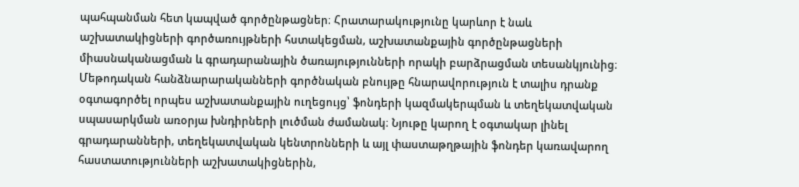պահպանման հետ կապված գործընթացներ։ Հրատարակությունը կարևոր է նաև աշխատակիցների գործառույթների հստակեցման, աշխատանքային գործընթացների միասնականացման և գրադարանային ծառայությունների որակի բարձրացման տեսանկյունից։ Մեթոդական հանձնարարականների գործնական բնույթը հնարավորություն է տալիս դրանք օգտագործել որպես աշխատանքային ուղեցույց՝ ֆոնդերի կազմակերպման և տեղեկատվական սպասարկման առօրյա խնդիրների լուծման ժամանակ։ Նյութը կարող է օգտակար լինել գրադարանների, տեղեկատվական կենտրոնների և այլ փաստաթղթային ֆոնդեր կառավարող հաստատությունների աշխատակիցներին,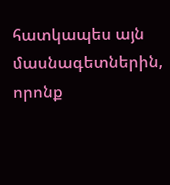հատկապես այն մասնագետներին, որոնք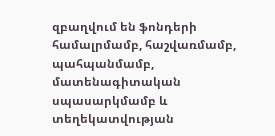զբաղվում են ֆոնդերի համալրմամբ, հաշվառմամբ, պահպանմամբ, մատենագիտական սպասարկմամբ և տեղեկատվության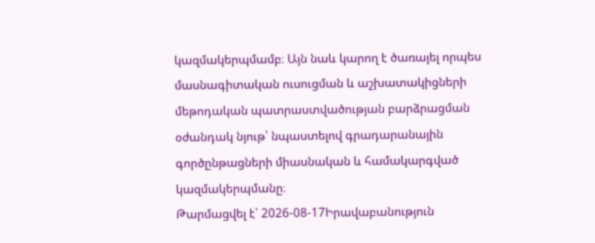կազմակերպմամբ։ Այն նաև կարող է ծառայել որպես մասնագիտական ուսուցման և աշխատակիցների մեթոդական պատրաստվածության բարձրացման օժանդակ նյութ՝ նպաստելով գրադարանային գործընթացների միասնական և համակարգված կազմակերպմանը։
Թարմացվել է՝ 2026-08-17Իրավաբանություն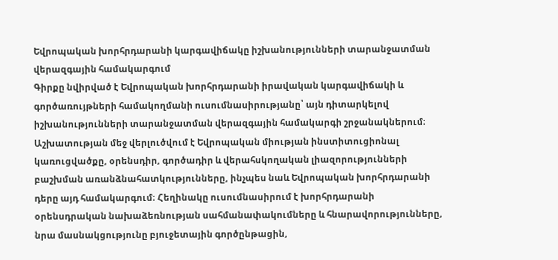Եվրոպական խորհրդարանի կարգավիճակը իշխանությունների տարանջատման վերազգային համակարգում
Գիրքը նվիրված է Եվրոպական խորհրդարանի իրավական կարգավիճակի և գործառույթների համակողմանի ուսումնասիրությանը՝ այն դիտարկելով իշխանությունների տարանջատման վերազգային համակարգի շրջանակներում։ Աշխատության մեջ վերլուծվում է Եվրոպական միության ինստիտուցիոնալ կառուցվածքը, օրենսդիր, գործադիր և վերահսկողական լիազորությունների բաշխման առանձնահատկությունները, ինչպես նաև Եվրոպական խորհրդարանի դերը այդ համակարգում։ Հեղինակը ուսումնասիրում է խորհրդարանի օրենսդրական նախաձեռնության սահմանափակումները և հնարավորությունները, նրա մասնակցությունը բյուջետային գործընթացին,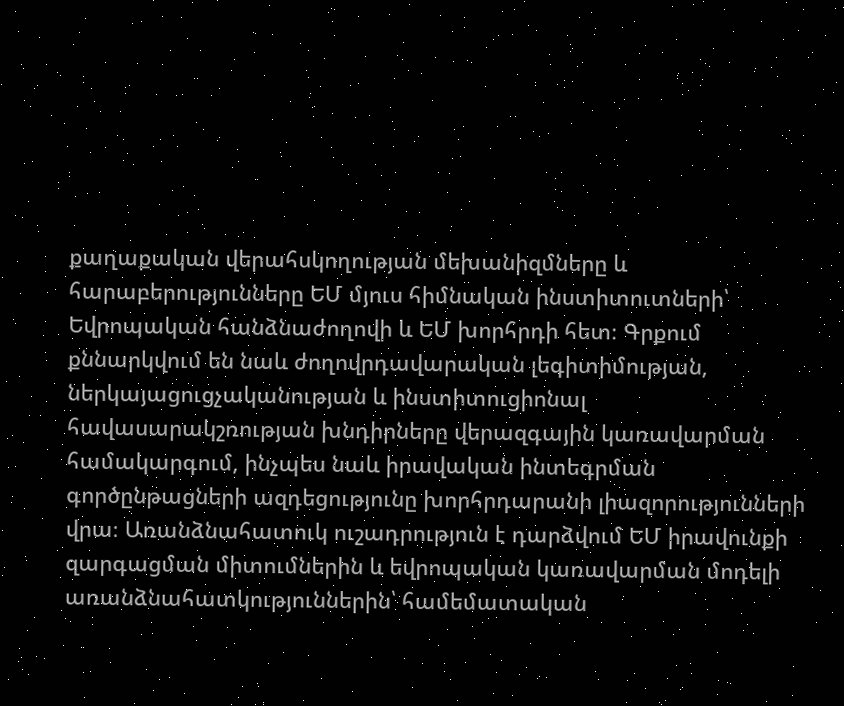քաղաքական վերահսկողության մեխանիզմները և հարաբերությունները ԵՄ մյուս հիմնական ինստիտուտների՝ Եվրոպական հանձնաժողովի և ԵՄ խորհրդի հետ։ Գրքում քննարկվում են նաև ժողովրդավարական լեգիտիմության, ներկայացուցչականության և ինստիտուցիոնալ հավասարակշռության խնդիրները վերազգային կառավարման համակարգում, ինչպես նաև իրավական ինտեգրման գործընթացների ազդեցությունը խորհրդարանի լիազորությունների վրա։ Առանձնահատուկ ուշադրություն է դարձվում ԵՄ իրավունքի զարգացման միտումներին և եվրոպական կառավարման մոդելի առանձնահատկություններին՝ համեմատական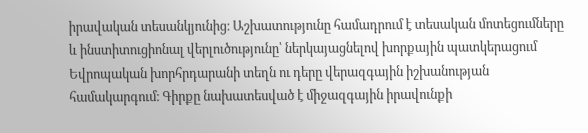իրավական տեսանկյունից։ Աշխատությունը համադրում է տեսական մոտեցումները և ինստիտուցիոնալ վերլուծությունը՝ ներկայացնելով խորքային պատկերացում Եվրոպական խորհրդարանի տեղն ու դերը վերազգային իշխանության համակարգում։ Գիրքը նախատեսված է միջազգային իրավունքի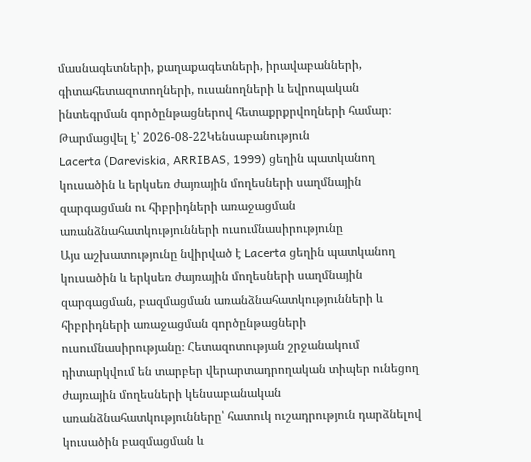մասնագետների, քաղաքագետների, իրավաբանների, գիտահետազոտողների, ուսանողների և եվրոպական ինտեգրման գործընթացներով հետաքրքրվողների համար։
Թարմացվել է՝ 2026-08-22Կենսաբանություն
Lacerta (Dareviskia, ARRIBAS, 1999) ցեղին պատկանող կուսածին և երկսեռ ժայռային մողեսների սաղմնային զարգացման ու հիբրիդների առաջացման առանձնահատկությունների ուսումնասիրությունը
Այս աշխատությունը նվիրված է Lacerta ցեղին պատկանող կուսածին և երկսեռ ժայռային մողեսների սաղմնային զարգացման, բազմացման առանձնահատկությունների և հիբրիդների առաջացման գործընթացների ուսումնասիրությանը։ Հետազոտության շրջանակում դիտարկվում են տարբեր վերարտադրողական տիպեր ունեցող ժայռային մողեսների կենսաբանական առանձնահատկությունները՝ հատուկ ուշադրություն դարձնելով կուսածին բազմացման և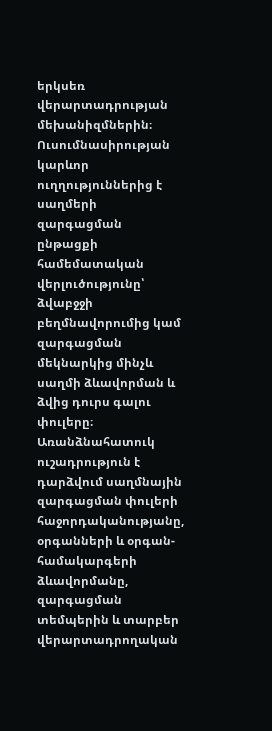երկսեռ վերարտադրության մեխանիզմներին։ Ուսումնասիրության կարևոր ուղղություններից է սաղմերի զարգացման ընթացքի համեմատական վերլուծությունը՝ ձվաբջջի բեղմնավորումից կամ զարգացման մեկնարկից մինչև սաղմի ձևավորման և ձվից դուրս գալու փուլերը։ Առանձնահատուկ ուշադրություն է դարձվում սաղմնային զարգացման փուլերի հաջորդականությանը, օրգանների և օրգան-համակարգերի ձևավորմանը, զարգացման տեմպերին և տարբեր վերարտադրողական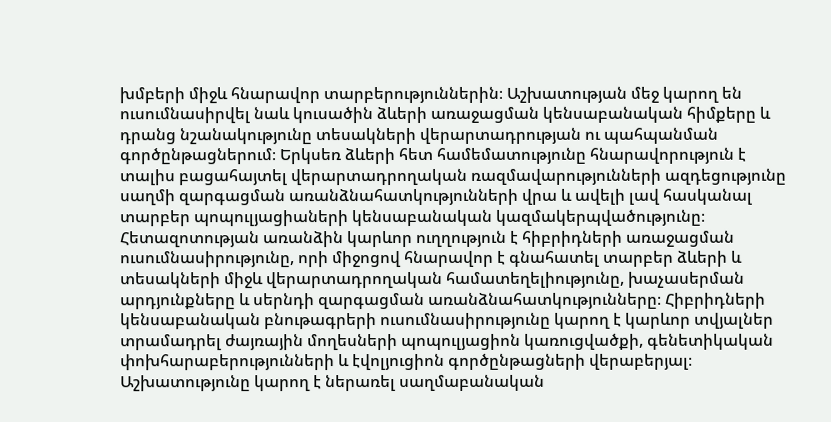խմբերի միջև հնարավոր տարբերություններին։ Աշխատության մեջ կարող են ուսումնասիրվել նաև կուսածին ձևերի առաջացման կենսաբանական հիմքերը և դրանց նշանակությունը տեսակների վերարտադրության ու պահպանման գործընթացներում։ Երկսեռ ձևերի հետ համեմատությունը հնարավորություն է տալիս բացահայտել վերարտադրողական ռազմավարությունների ազդեցությունը սաղմի զարգացման առանձնահատկությունների վրա և ավելի լավ հասկանալ տարբեր պոպուլյացիաների կենսաբանական կազմակերպվածությունը։ Հետազոտության առանձին կարևոր ուղղություն է հիբրիդների առաջացման ուսումնասիրությունը, որի միջոցով հնարավոր է գնահատել տարբեր ձևերի և տեսակների միջև վերարտադրողական համատեղելիությունը, խաչասերման արդյունքները և սերնդի զարգացման առանձնահատկությունները։ Հիբրիդների կենսաբանական բնութագրերի ուսումնասիրությունը կարող է կարևոր տվյալներ տրամադրել ժայռային մողեսների պոպուլյացիոն կառուցվածքի, գենետիկական փոխհարաբերությունների և էվոլյուցիոն գործընթացների վերաբերյալ։ Աշխատությունը կարող է ներառել սաղմաբանական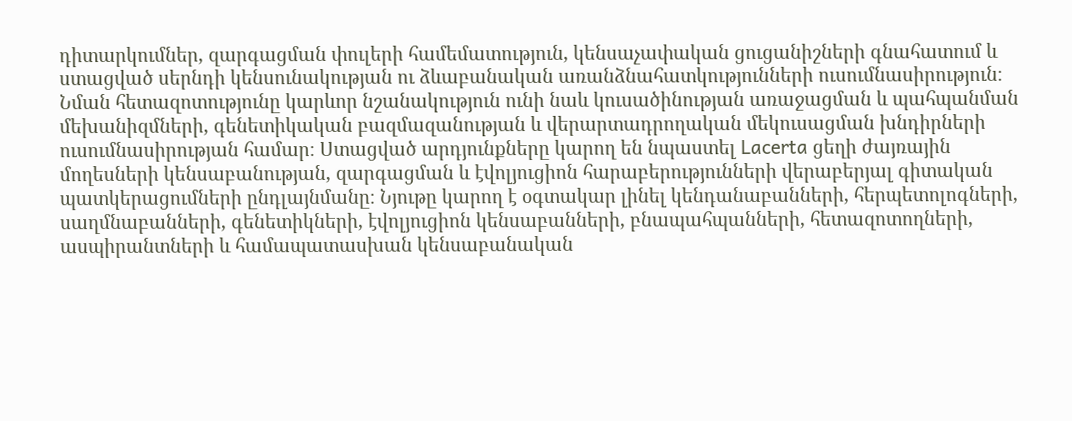դիտարկումներ, զարգացման փուլերի համեմատություն, կենսաչափական ցուցանիշների գնահատում և ստացված սերնդի կենսունակության ու ձևաբանական առանձնահատկությունների ուսումնասիրություն։ Նման հետազոտությունը կարևոր նշանակություն ունի նաև կուսածինության առաջացման և պահպանման մեխանիզմների, գենետիկական բազմազանության և վերարտադրողական մեկուսացման խնդիրների ուսումնասիրության համար։ Ստացված արդյունքները կարող են նպաստել Lacerta ցեղի ժայռային մողեսների կենսաբանության, զարգացման և էվոլյուցիոն հարաբերությունների վերաբերյալ գիտական պատկերացումների ընդլայնմանը։ Նյութը կարող է օգտակար լինել կենդանաբանների, հերպետոլոգների, սաղմնաբանների, գենետիկների, էվոլյուցիոն կենսաբանների, բնապահպանների, հետազոտողների, ասպիրանտների և համապատասխան կենսաբանական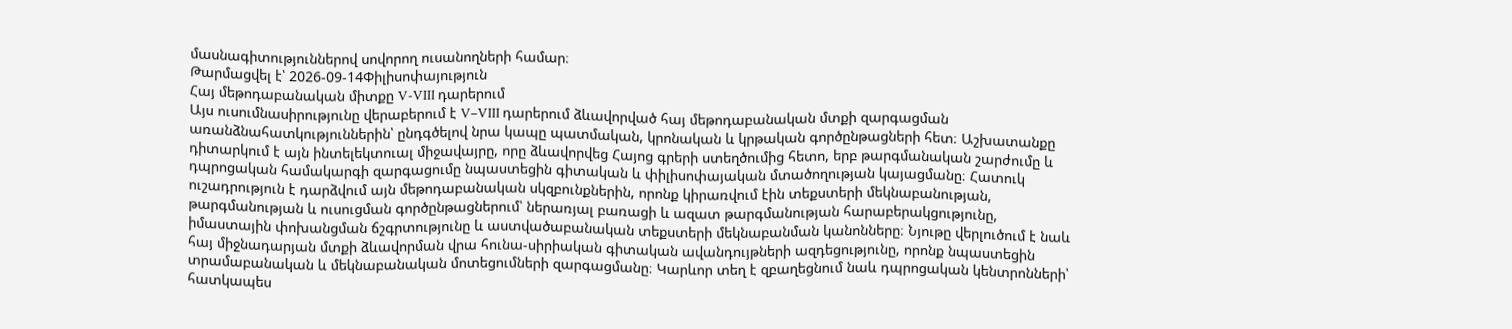մասնագիտություններով սովորող ուսանողների համար։
Թարմացվել է՝ 2026-09-14Փիլիսոփայություն
Հայ մեթոդաբանական միտքը V-VIII դարերում
Այս ուսումնասիրությունը վերաբերում է V–VIII դարերում ձևավորված հայ մեթոդաբանական մտքի զարգացման առանձնահատկություններին՝ ընդգծելով նրա կապը պատմական, կրոնական և կրթական գործընթացների հետ։ Աշխատանքը դիտարկում է այն ինտելեկտուալ միջավայրը, որը ձևավորվեց Հայոց գրերի ստեղծումից հետո, երբ թարգմանական շարժումը և դպրոցական համակարգի զարգացումը նպաստեցին գիտական և փիլիսոփայական մտածողության կայացմանը։ Հատուկ ուշադրություն է դարձվում այն մեթոդաբանական սկզբունքներին, որոնք կիրառվում էին տեքստերի մեկնաբանության, թարգմանության և ուսուցման գործընթացներում՝ ներառյալ բառացի և ազատ թարգմանության հարաբերակցությունը, իմաստային փոխանցման ճշգրտությունը և աստվածաբանական տեքստերի մեկնաբանման կանոնները։ Նյութը վերլուծում է նաև հայ միջնադարյան մտքի ձևավորման վրա հունա-սիրիական գիտական ավանդույթների ազդեցությունը, որոնք նպաստեցին տրամաբանական և մեկնաբանական մոտեցումների զարգացմանը։ Կարևոր տեղ է զբաղեցնում նաև դպրոցական կենտրոնների՝ հատկապես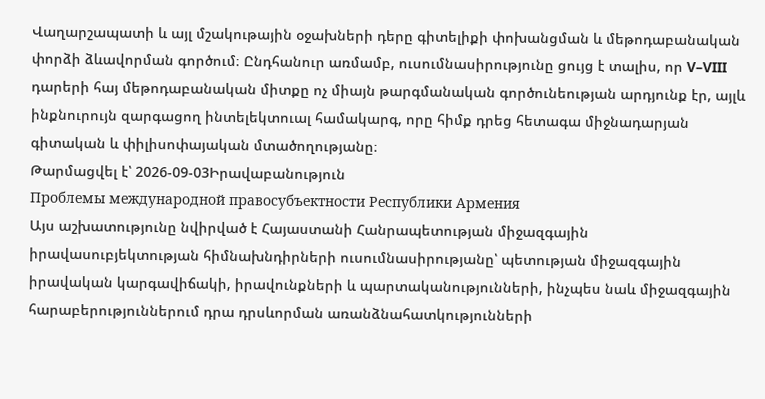Վաղարշապատի և այլ մշակութային օջախների դերը գիտելիքի փոխանցման և մեթոդաբանական փորձի ձևավորման գործում։ Ընդհանուր առմամբ, ուսումնասիրությունը ցույց է տալիս, որ V–VIII դարերի հայ մեթոդաբանական միտքը ոչ միայն թարգմանական գործունեության արդյունք էր, այլև ինքնուրույն զարգացող ինտելեկտուալ համակարգ, որը հիմք դրեց հետագա միջնադարյան գիտական և փիլիսոփայական մտածողությանը։
Թարմացվել է՝ 2026-09-03Իրավաբանություն
Проблемы международной правосубъектности Республики Армения
Այս աշխատությունը նվիրված է Հայաստանի Հանրապետության միջազգային իրավասուբյեկտության հիմնախնդիրների ուսումնասիրությանը՝ պետության միջազգային իրավական կարգավիճակի, իրավունքների և պարտականությունների, ինչպես նաև միջազգային հարաբերություններում դրա դրսևորման առանձնահատկությունների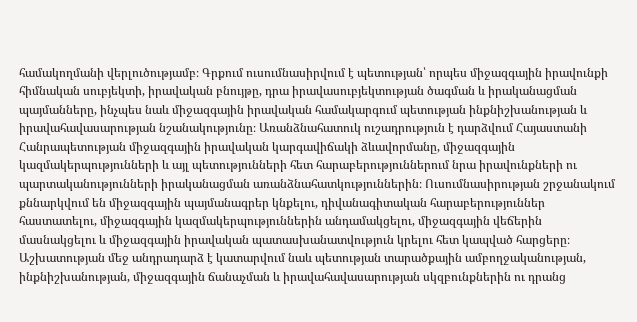համակողմանի վերլուծությամբ։ Գրքում ուսումնասիրվում է պետության՝ որպես միջազգային իրավունքի հիմնական սուբյեկտի, իրավական բնույթը, դրա իրավասուբյեկտության ծագման և իրականացման պայմանները, ինչպես նաև միջազգային իրավական համակարգում պետության ինքնիշխանության և իրավահավասարության նշանակությունը։ Առանձնահատուկ ուշադրություն է դարձվում Հայաստանի Հանրապետության միջազգային իրավական կարգավիճակի ձևավորմանը, միջազգային կազմակերպությունների և այլ պետությունների հետ հարաբերություններում նրա իրավունքների ու պարտականությունների իրականացման առանձնահատկություններին։ Ուսումնասիրության շրջանակում քննարկվում են միջազգային պայմանագրեր կնքելու, դիվանագիտական հարաբերություններ հաստատելու, միջազգային կազմակերպություններին անդամակցելու, միջազգային վեճերին մասնակցելու և միջազգային իրավական պատասխանատվություն կրելու հետ կապված հարցերը։ Աշխատության մեջ անդրադարձ է կատարվում նաև պետության տարածքային ամբողջականության, ինքնիշխանության, միջազգային ճանաչման և իրավահավասարության սկզբունքներին ու դրանց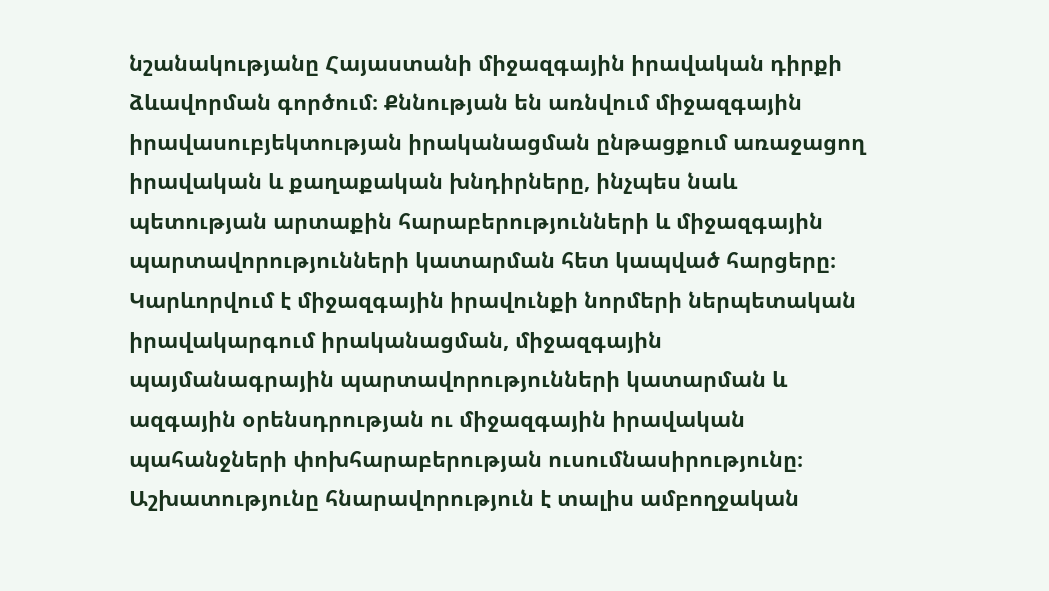նշանակությանը Հայաստանի միջազգային իրավական դիրքի ձևավորման գործում։ Քննության են առնվում միջազգային իրավասուբյեկտության իրականացման ընթացքում առաջացող իրավական և քաղաքական խնդիրները, ինչպես նաև պետության արտաքին հարաբերությունների և միջազգային պարտավորությունների կատարման հետ կապված հարցերը։ Կարևորվում է միջազգային իրավունքի նորմերի ներպետական իրավակարգում իրականացման, միջազգային պայմանագրային պարտավորությունների կատարման և ազգային օրենսդրության ու միջազգային իրավական պահանջների փոխհարաբերության ուսումնասիրությունը։ Աշխատությունը հնարավորություն է տալիս ամբողջական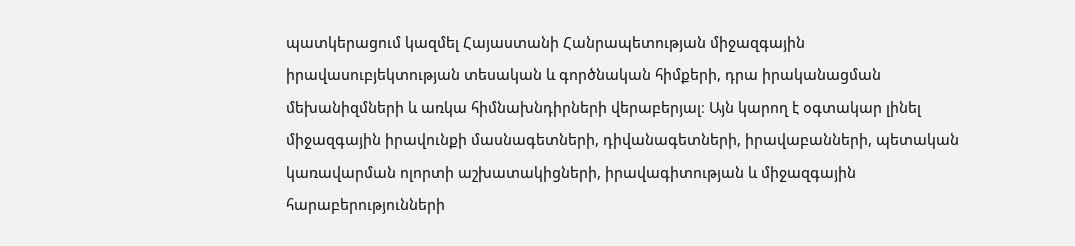պատկերացում կազմել Հայաստանի Հանրապետության միջազգային իրավասուբյեկտության տեսական և գործնական հիմքերի, դրա իրականացման մեխանիզմների և առկա հիմնախնդիրների վերաբերյալ։ Այն կարող է օգտակար լինել միջազգային իրավունքի մասնագետների, դիվանագետների, իրավաբանների, պետական կառավարման ոլորտի աշխատակիցների, իրավագիտության և միջազգային հարաբերությունների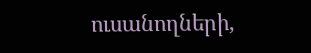ուսանողների,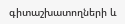գիտաշխատողների և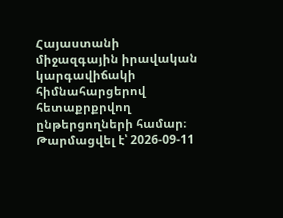Հայաստանի միջազգային իրավական կարգավիճակի հիմնահարցերով հետաքրքրվող ընթերցողների համար։
Թարմացվել է՝ 2026-09-11